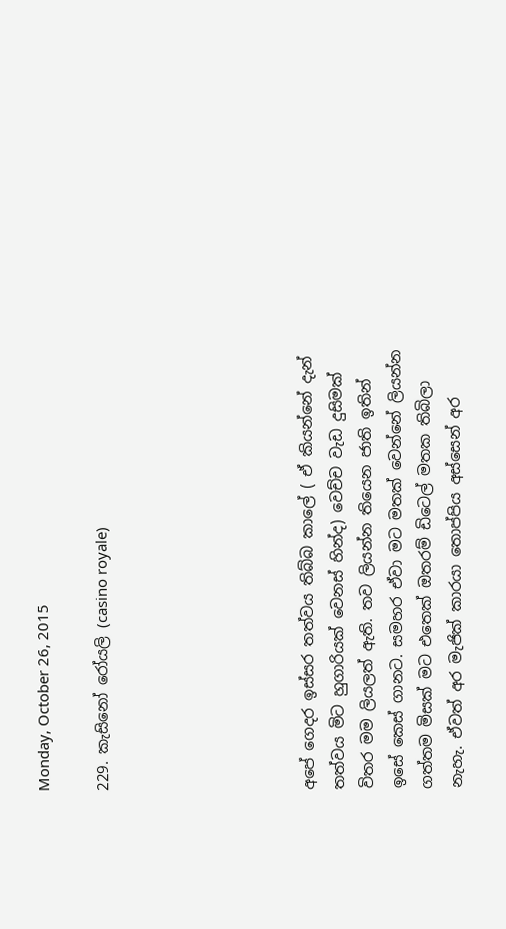Monday, October 26, 2015

229. කැසිනෝ රෝයලි (casino royale)






අපේ ගෙදර ඉස්සර තත්වය තිබ්බ කාලේ ( ඒ කියන්නේ දැන් තත්වය මිට හුගාරියක් වෙනස් හින්ද) වෙච්ච වැඩ දුසිමක් විතර මම ලියලත් ඇති. තව ලියන්න තියෙන ජාති ඉතින් ඉසේ කෙස් ගානට. සමහර ඒවා මට මතක් වෙන්නේ ලියන්න ගත්තම මිසක් මට එතෙක් ඔතරම් ඩිටෙල් මතක තිබිලා නැහැ. ඒවත් අර මැජික් කාරයා තොප්පිය අස්සෙන් අර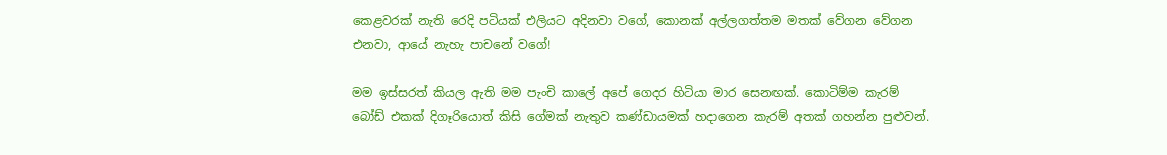කෙළවරක් නැති රෙදි පටියක් එලියට අදිනවා වගේ, කොනක් අල්ලගත්තම මතක් වේගන වේගන එනවා, ආයේ නැහැ පාචනේ වගේ!

මම ඉස්සරත් කියල ඇති මම පැංචි කාලේ අපේ ගෙදර හිටියා මාර සෙනඟක්. කොටිම්ම කැරම් බෝඩ් එකක් දිගෑරියොත් කිසි ගේමක් නැතුව කණ්ඩායමක් හදාගෙන කැරම් අතක් ගහන්න පුළුවන්.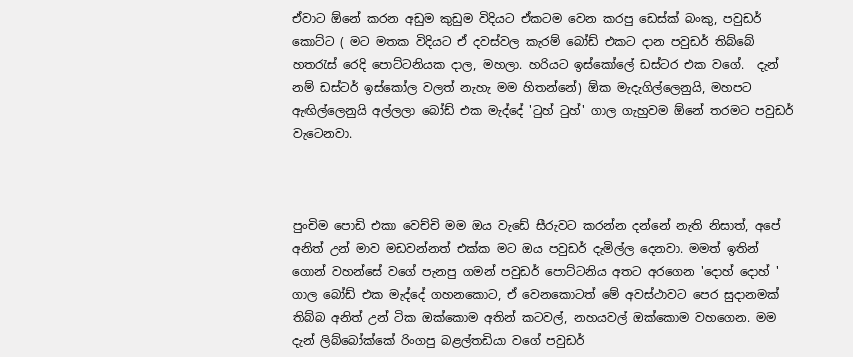ඒවාට ඕනේ කරන අඩුම කුඩුම විදියට ඒකටම වෙන කරපු ඩෙස්ක් බංකු, පවුඩර් කොට්ට ( මට මතක විදියට ඒ දවස්වල කැරම් බෝඩ් එකට දාන පවුඩර් තිබ්බේ හතරැස් රෙදි පොට්ටනියක දාල, මහලා. හරියට ඉස්කෝලේ ඩස්ටර එක වගේ.  දැන් නම් ඩස්ටර් ඉස්කෝල වලත් නැහැ මම හිතන්නේ) ඕක මැදැගිල්ලෙනුයි, මහපට ඇඟිල්ලෙනුයි අල්ලලා බෝඩ් එක මැද්දේ 'ටුහ් ටුහ්' ගාල ගැහුවම ඕනේ තරමට පවුඩර් වැටෙනවා.



පුංචිම පොඩි එකා වෙච්චි මම ඔය වැඩේ සීරුවට කරන්න දන්නේ නැති නිසාත්, අපේ අනිත් උන් මාව මඩවන්නත් එක්ක මට ඔය පවුඩර් දැමිල්ල දෙනවා. මමත් ඉතින් ගොන් වහන්සේ වගේ පැනපු ගමන් පවුඩර් පොට්ටනිය අතට අරගෙන 'දොහ් දොහ් ' ගාල බෝඩ් එක මැද්දේ ගහනකොට, ඒ වෙනකොටත් මේ අවස්ථාවට පෙර සුදානමක් තිබ්බ අනිත් උන් ටික ඔක්කොම අතින් කටවල්, නහයවල් ඔක්කොම වහගෙන. මම දැන් ලිබ්බෝක්කේ රිංගපු බළල්තඩියා වගේ පවුඩර්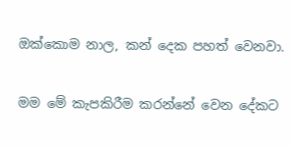ඔක්කොම නාල, කන් දෙක පහත් වෙනවා.

මම මේ කැපකිරීම කරන්නේ වෙන දේකට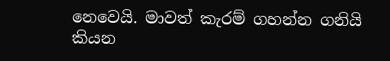නෙවෙයි. මාවත් කැරම් ගහන්න ගනියි කියන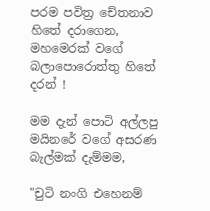පරම පවිත්‍ර චේතනාව හිතේ දරාගෙන, මහමෙරක් වගේ බලාපොරොත්තු හිතේ දරන් !

මම දැන් පොටි අල්ලපු මයිනරේ වගේ අසරණ බැල්මක් දැම්මම,

"චුටි නංගි එහෙනම්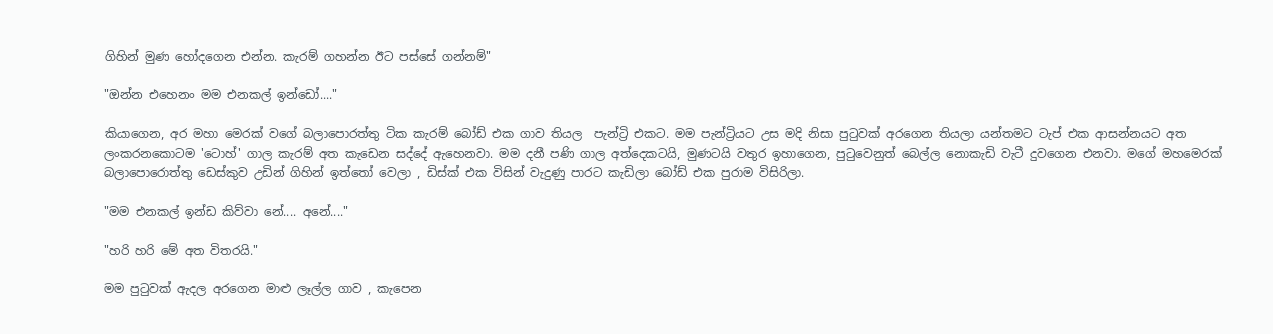ගිහින් මුණ හෝදගෙන එන්න. කැරම් ගහන්න ඊට පස්සේ ගන්නම්"

"ඔන්න එහෙනං මම එනකල් ඉන්ඩෝ...."

කියාගෙන, අර මහා මෙරක් වගේ බලාපොරත්තු ටික කැරම් බෝඩ් එක ගාව තියල  පැන්ට්‍රි එකට. මම පැන්ට්‍රියට උස මදි නිසා පුටුවක් අරගෙන තියලා යන්තමට ටැප් එක ආසන්නයට අත ලංකරනකොටම 'ටොහ්' ගාල කැරම් අත කැඩෙන සද්දේ ඇහෙනවා. මම දනී පණි ගාල අත්දෙකටයි, මුණටයි වතුර ඉහාගෙන, පුටුවෙනුත් බෙල්ල නොකැඩි වැටී දුවගෙන එනවා. මගේ මහමෙරක් බලාපොරොත්තු ඩෙස්කුව උඩින් ගිහින් ඉත්තෝ වෙලා , ඩිස්ක් එක විසින් වැදුණු පාරට කැඩිලා බෝඩ් එක පුරාම විසිරිලා.

"මම එනකල් ඉන්ඩ කිව්වා නේ.... අනේ...."

"හරි හරි මේ අත විතරයි."

මම පුටුවක් ඇදල අරගෙන මාළු ලෑල්ල ගාව , කැපෙන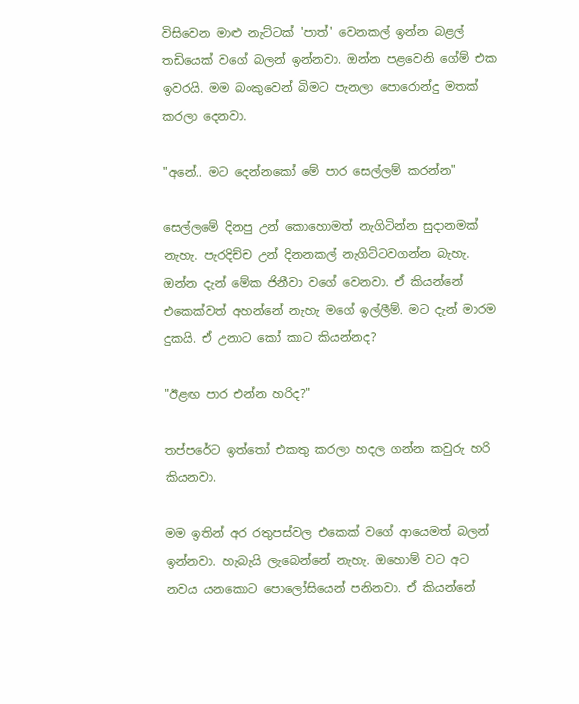විසිවෙන මාළු නැට්ටක් 'පාත්' වෙනකල් ඉන්න බළල් තඩියෙක් වගේ බලන් ඉන්නවා. ඔන්න පළවෙනි ගේම් එක ඉවරයි. මම බංකුවෙන් බිමට පැනලා පොරොන්දු මතක් කරලා දෙනවා.

"අනේ.. මට දෙන්නකෝ මේ පාර සෙල්ලම් කරන්න"

සෙල්ලමේ දිනපු උන් කොහොමත් නැගිටින්න සුදානමක් නැහැ. පැරදිච්ච උන් දිනනකල් නැගිට්ටවගන්න බැහැ. ඔන්න දැන් මේක ජිනීවා වගේ වෙනවා. ඒ කියන්නේ එකෙක්වත් අහන්නේ නැහැ මගේ ඉල්ලීම්. මට දැන් මාරම දුකයි. ඒ උනාට කෝ කාට කියන්නද?

"ඊළඟ පාර එන්න හරිද?"

තප්පරේට ඉත්තෝ එකතු කරලා හදල ගන්න කවුරු හරි කියනවා.

මම ඉතින් අර රතුපස්වල එකෙක් වගේ ආයෙමත් බලන් ඉන්නවා. හැබැයි ලැබෙන්නේ නැහැ. ඔහොම් වට අට නවය යනකොට පොලෝසියෙන් පනිනවා. ඒ කියන්නේ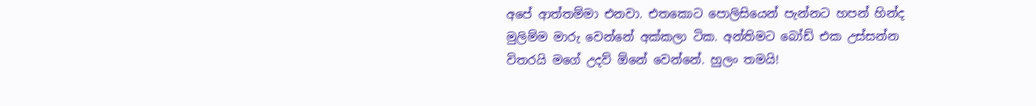අපේ ආත්තම්මා එනවා. එතකොට පොලිසියෙන් පැන්නට හපන් හින්ද මුලිම්ම මාරු වෙන්නේ අක්කලා ටික. අන්තිමට බෝඩ් එක උස්සන්න විතරයි මගේ උදව් ඕනේ වෙන්නේ. හුලං තමයි!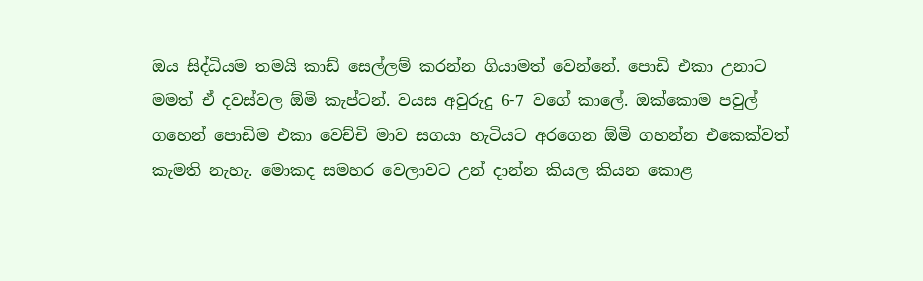ඔය සිද්ධියම තමයි කාඩ් සෙල්ලම් කරන්න ගියාමත් වෙන්නේ. පොඩි එකා උනාට මමත් ඒ දවස්වල ඕමි කැප්ටන්. වයස අවුරුදු 6-7 වගේ කාලේ. ඔක්කොම පවුල් ගහෙන් පොඩිම එකා වෙච්චි මාව සගයා හැටියට අරගෙන ඕමි ගහන්න එකෙක්වත් කැමති නැහැ. මොකද සමහර වෙලාවට උන් දාන්න කියල කියන කොළ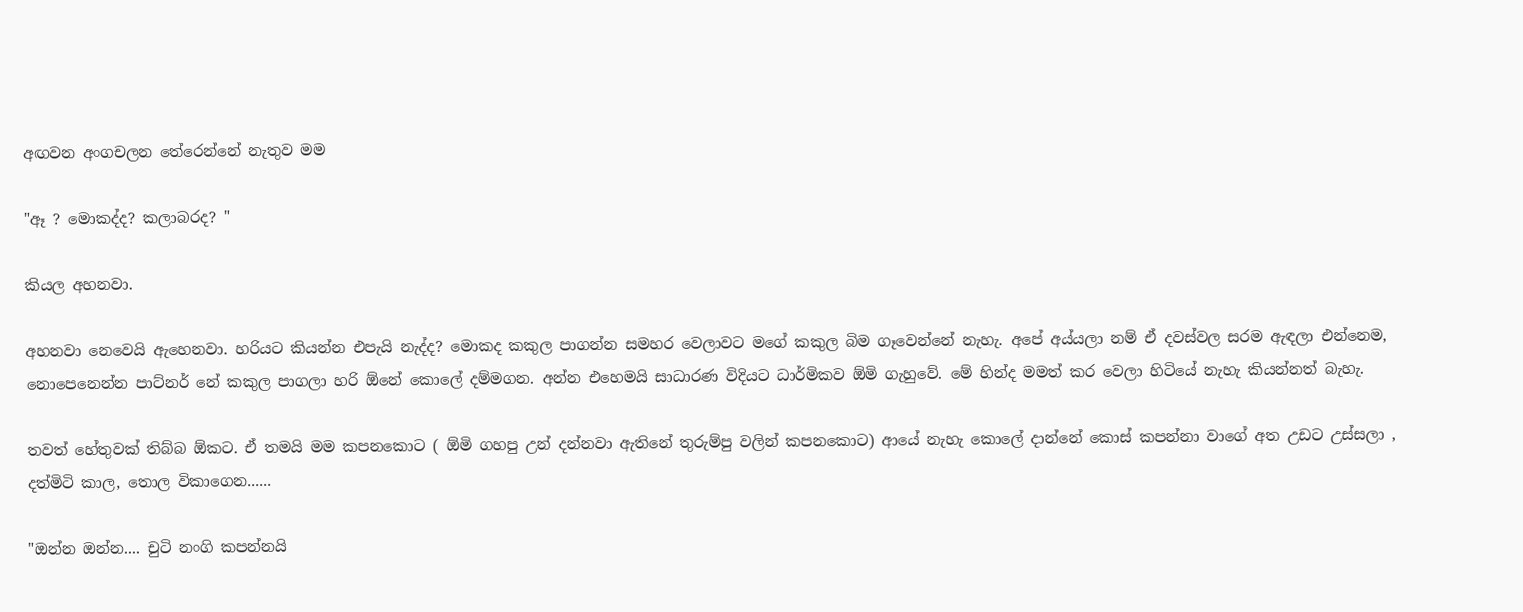අඟවන අංගචලන තේරෙන්නේ නැතුව මම

"ඈ ? මොකද්ද? කලාබරද? "

කියල අහනවා.

අහනවා නෙවෙයි ඇහෙනවා. හරියට කියන්න එපැයි නැද්ද? මොකද කකුල පාගන්න සමහර වෙලාවට මගේ කකුල බිම ගෑවෙන්නේ නැහැ. අපේ අය්යලා නම් ඒ දවස්වල සරම ඇඳලා එන්නෙම, නොපෙනෙන්න පාට්නර් නේ කකුල පාගලා හරි ඕනේ කොලේ දම්මගන. අන්න එහෙමයි සාධාරණ විදියට ධාර්මිකව ඕමි ගැහුවේ. මේ හින්ද මමත් කර වෙලා හිටියේ නැහැ කියන්නත් බැහැ.

තවත් හේතුවක් තිබ්බ ඕකට. ඒ තමයි මම කපනකොට ( ඕමි ගහපු උන් දන්නවා ඇතිනේ තුරුම්පු වලින් කපනකොට) ආයේ නැහැ කොලේ දාන්නේ කොස් කපන්නා වාගේ අත උඩට උස්සලා , දත්මිටි කාල, තොල විකාගෙන......

"ඔන්න ඔන්න.... චුටි නංගි කපන්නයි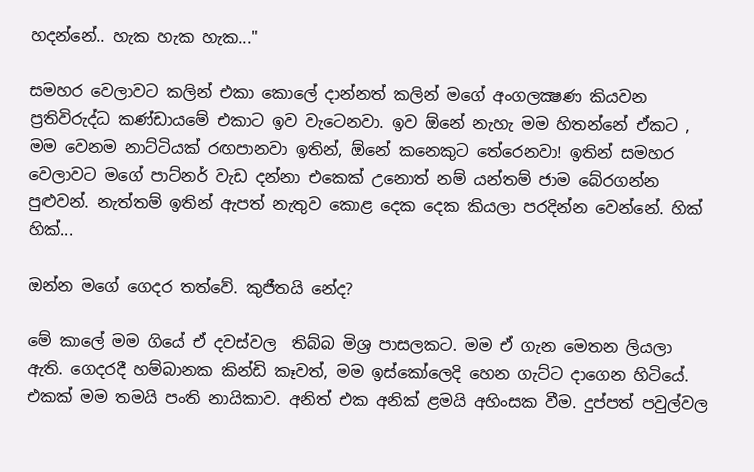හදන්නේ.. හැක හැක හැක..."

සමහර වෙලාවට කලින් එකා කොලේ දාන්නත් කලින් මගේ අංගලක්‍ෂණ කියවන ප්‍රතිවිරුද්ධ කණ්ඩායමේ එකාට ඉව වැටෙනවා. ඉව ඕනේ නැහැ මම හිතන්නේ ඒකට , මම වෙනම නාට්ටියක් රඟපානවා ඉතින්, ඕනේ කනෙකුට තේරෙනවා! ඉතින් සමහර වෙලාවට මගේ පාට්නර් වැඩ දන්නා එකෙක් උනොත් නම් යන්තම් ජාම බේරගන්න පුළුවන්. නැත්තම් ඉතින් ඇපත් නැතුව කොළ දෙක දෙක කියලා පරදින්න වෙන්නේ. හික් හික්...

ඔන්න මගේ ගෙදර තත්වේ. කුජීතයි නේද?

මේ කාලේ මම ගියේ ඒ දවස්වල  තිබ්බ මිශ්‍ර පාසලකට. මම ඒ ගැන මෙතන ලියලා ඇති. ගෙදරදී හම්බානක කින්ඩි කෑවත්, මම ඉස්කෝලෙදි හෙන ගැට්ට දාගෙන හිටියේ. එකක් මම තමයි පංති නායිකාව. අනිත් එක අනික් ළමයි අහිංසක වීම. දුප්පත් පවුල්වල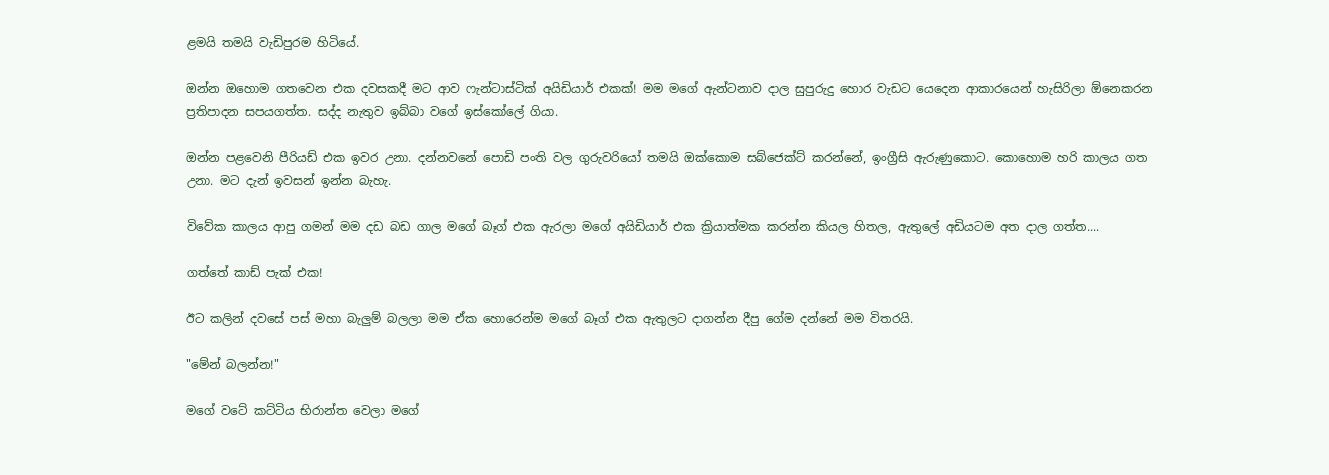ළමයි තමයි වැඩිපුරම හිටියේ.

ඔන්න ඔහොම ගතවෙන එක දවසකදී මට ආව ෆැන්ටාස්ටික් අයිඩියාර් එකක්! මම මගේ ඇන්ටනාව දාල සුපුරුදු හොර වැඩට යෙදෙන ආකාරයෙන් හැසිරිලා ඕනෙකරන ප්‍රතිපාදන සපයගත්ත. සද්ද නැතුව ඉබ්බා වගේ ඉස්කෝලේ ගියා.

ඔන්න පළවෙනි පීරියඩ් එක ඉවර උනා. දන්නවනේ පොඩි පංති වල ගුරුවරියෝ තමයි ඔක්කොම සබ්ජෙක්ට් කරන්නේ, ඉංග්‍රීසි ඇරුණුකොට. කොහොම හරි කාලය ගත උනා. මට දැන් ඉවසන් ඉන්න බැහැ.

විවේක කාලය ආපු ගමන් මම දඩ බඩ ගාල මගේ බෑග් එක ඇරලා මගේ අයිඩියාර් එක ක්‍රියාත්මක කරන්න කියල හිතල, ඇතුලේ අඩියටම අත දාල ගත්ත....

ගත්තේ කාඩ් පැක් එක!

ඊට කලින් දවසේ පස් මහා බැලුම් බලලා මම ඒක හොරෙන්ම මගේ බෑග් එක ඇතුලට දාගන්න දීපු ගේම දන්නේ මම විතරයි.

"මේන් බලන්න!"

මගේ වටේ කට්ටිය භිරාන්ත වෙලා මගේ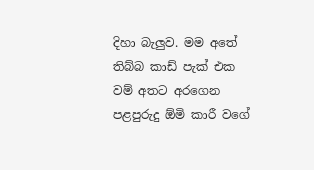දිහා බැලුව. මම අතේ තිබ්බ කාඩ් පැක් එක වම් අතට අරගෙන පළපුරුදු ඕමි කාරී වගේ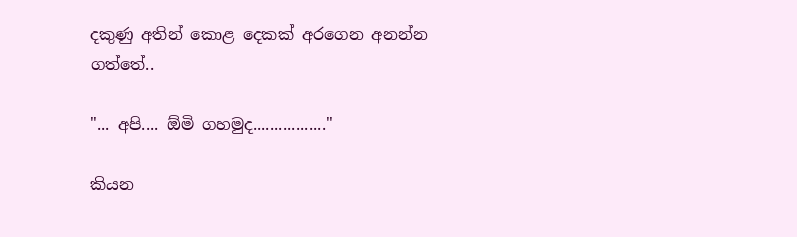දකුණු අතින් කොළ දෙකක් අරගෙන අනන්න ගත්තේ..

"... අපි.... ඕමි ගහමුද................."

කියන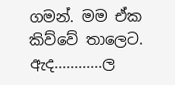ගමන්. මම ඒක කිව්වේ තාලෙට. ඇද............ල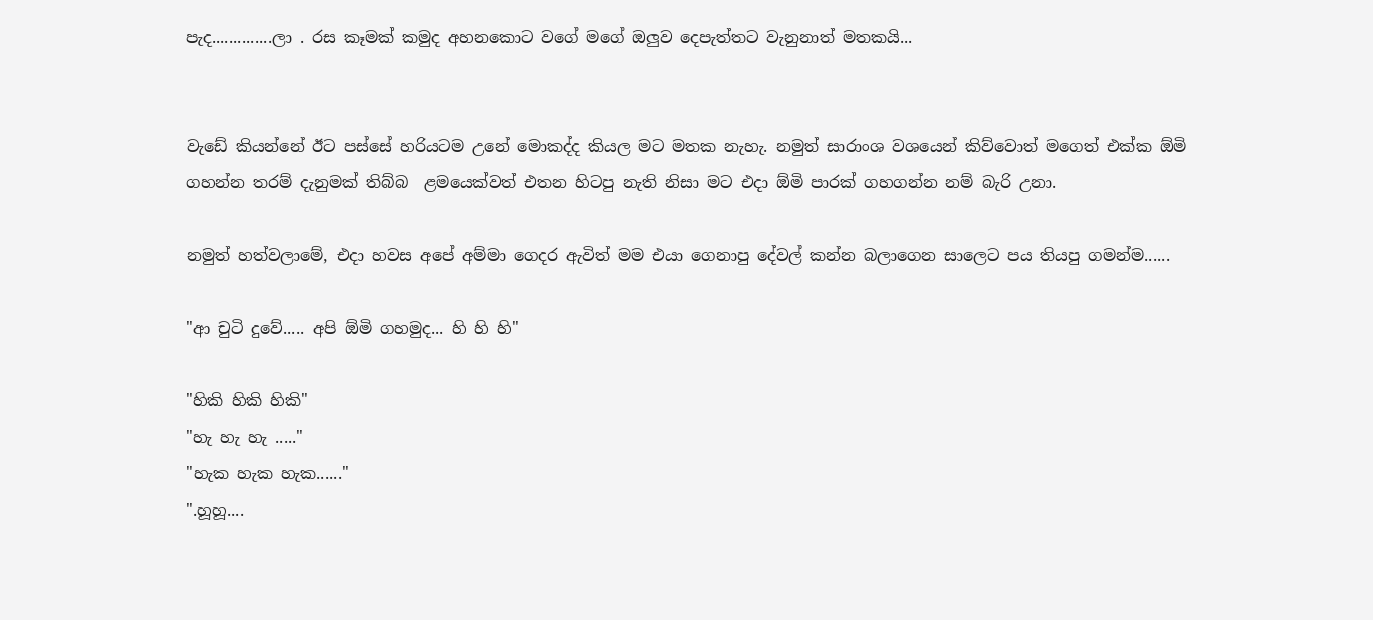පැද..............ලා . රස කෑමක් කමුද අහනකොට වගේ මගේ ඔලුව දෙපැත්තට වැනුනාත් මතකයි...


වැඩේ කියන්නේ ඊට පස්සේ හරියටම උනේ මොකද්ද කියල මට මතක නැහැ. නමුත් සාරාංශ වශයෙන් කිව්වොත් මගෙත් එක්ක ඕමි ගහන්න තරම් දැනුමක් තිබ්බ  ළමයෙක්වත් එතන හිටපු නැති නිසා මට එදා ඕමි පාරක් ගහගන්න නම් බැරි උනා.

නමුත් හත්වලාමේ, එදා හවස අපේ අම්මා ගෙදර ඇවිත් මම එයා ගෙනාපු දේවල් කන්න බලාගෙන සාලෙට පය තියපු ගමන්ම......

"ආ චුටි දුවේ..... අපි ඕමි ගහමුද... හි හි හි"

"හිකි හිකි හිකි"
"හැ හැ හැ ....."
"හැක හැක හැක......"
".හූහූ....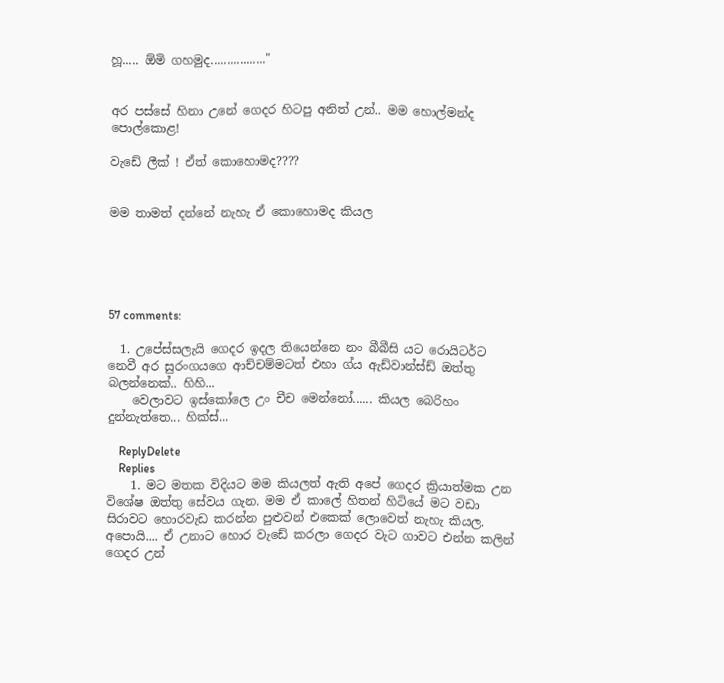හූ..... ඕමි ගහමුද................."


අර පස්සේ හිනා උනේ ගෙදර හිටපු අනිත් උන්.. මම හොල්මන්ද පොල්කොළ!

වැඩේ ලීක් ! ඒත් කොහොමද????


මම තාමත් දන්නේ නැහැ ඒ කොහොමද කියල





57 comments:

  1. උපේස්සලැයි ගෙදර ඉදල තියෙන්නෙ නං බීබීසි යට රොයිටර්ට නෙවී අර සුරංගයගෙ ආච්චම්මටත් එහා ග්ය ඇඩ්වාන්ස්ඩ් ඔත්තු බලන්නෙක්.. හිහි...
    වෙලාවට ඉස්කෝලෙ උං චීච මෙන්නෝ...... කියල බෙරිහං දුන්නැත්තෙ... හික්ස්...

    ReplyDelete
    Replies
    1. මට මතක විදියට මම කියලත් ඇති අපේ ගෙදර ක්‍රියාත්මක උන විශේෂ ඔත්තු සේවය ගැන. මම ඒ කාලේ හිතන් හිටියේ මට වඩා සිරාවට හොරවැඩ කරන්න පුළුවන් එකෙක් ලොවෙත් නැහැ කියල. අපොයි.... ඒ උනාට හොර වැඩේ කරලා ගෙදර වැට ගාවට එන්න කලින් ගෙදර උන්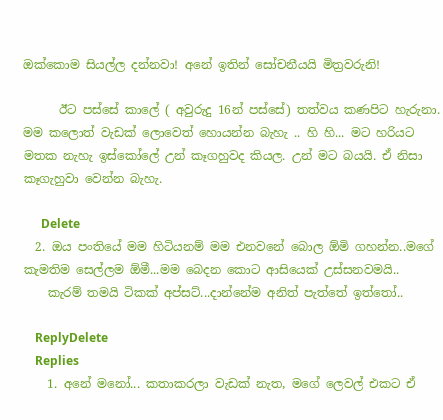ඔක්කොම සියල්ල දන්නවා! අනේ ඉතින් සෝචනීයයි මිත්‍රවරුනි!

      ඊට පස්සේ කාලේ ( අවුරුදු 16න් පස්සේ) තත්වය කණපිට හැරුනා. මම කලොත් වැඩක් ලොවෙත් හොයන්න බැහැ .. හි හි... මට හරියට මතක නැහැ ඉස්කෝලේ උන් කෑගහුවද කියල. උන් මට බයයි. ඒ නිසා කෑගැහුවා වෙන්න බැහැ.

      Delete
  2. ඔය පංතියේ මම හිටියනම් මම එනවනේ බොල ඕමි ගහන්න..මගේ කැමතිම සෙල්ලම ඕමී...මම බෙදන කොට ආසියෙක් උස්සනවමයි..
    කැරම් තමයි ටිකක් අප්සට්...දාන්නේම අනිත් පැත්තේ ඉත්තෝ..

    ReplyDelete
    Replies
    1. අනේ මනෝ... කතාකරලා වැඩක් නැත, මගේ ලෙවල් එකට ඒ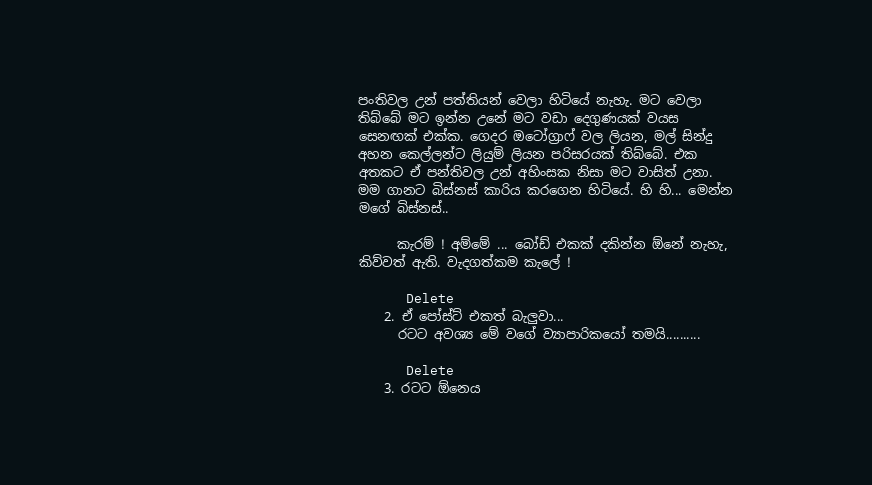පංතිවල උන් පත්තියන් වෙලා හිටියේ නැහැ. මට වෙලා තිබ්බේ මට ඉන්න උනේ මට වඩා දෙගුණයක් වයස සෙනඟක් එක්ක. ගෙදර ඔටෝග්‍රාෆ් වල ලියන, මල් සින්දු අහන කෙල්ලන්ට ලියුම් ලියන පරිසරයක් තිබ්බේ. එක අතකට ඒ පන්තිවල උන් අහිංසක නිසා මට වාසිත් උනා. මම ගානට බිස්නස් කාරිය කරගෙන හිටියේ. හි හි... මෙන්න මගේ බිස්නස්..

      කැරම් ! අම්මේ ... බෝඩ් එකක් දකින්න ඕනේ නැහැ, කිව්වත් ඇති. වැදගත්කම කැලේ !

      Delete
    2. ඒ පෝස්ට් එකත් බැලුවා...
      රටට අවශ්‍ය මේ වගේ ව්‍යාපාරිකයෝ තමයි..........

      Delete
    3. රටට ඕනෙය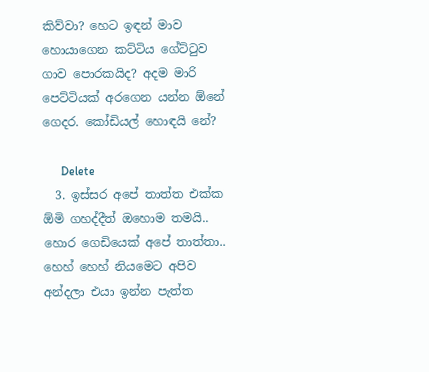කිව්වා? හෙට ඉඳන් මාව හොයාගෙන කට්ටිය ගේට්ටුව ගාව පොරකයිද? අදම මාරි පෙට්ටියක් අරගෙන යන්න ඕනේ ගෙදර. කෝඩියල් හොඳයි නේ?

      Delete
  3. ඉස්සර අපේ තාත්ත එක්ක ඕමි ගහද්දීත් ඔහොම තමයි.. හොර ගෙඩියෙක් අපේ තාත්තා.. හෙහ් හෙහ් නියමෙට අපිව අන්දලා එයා ඉන්න පැත්ත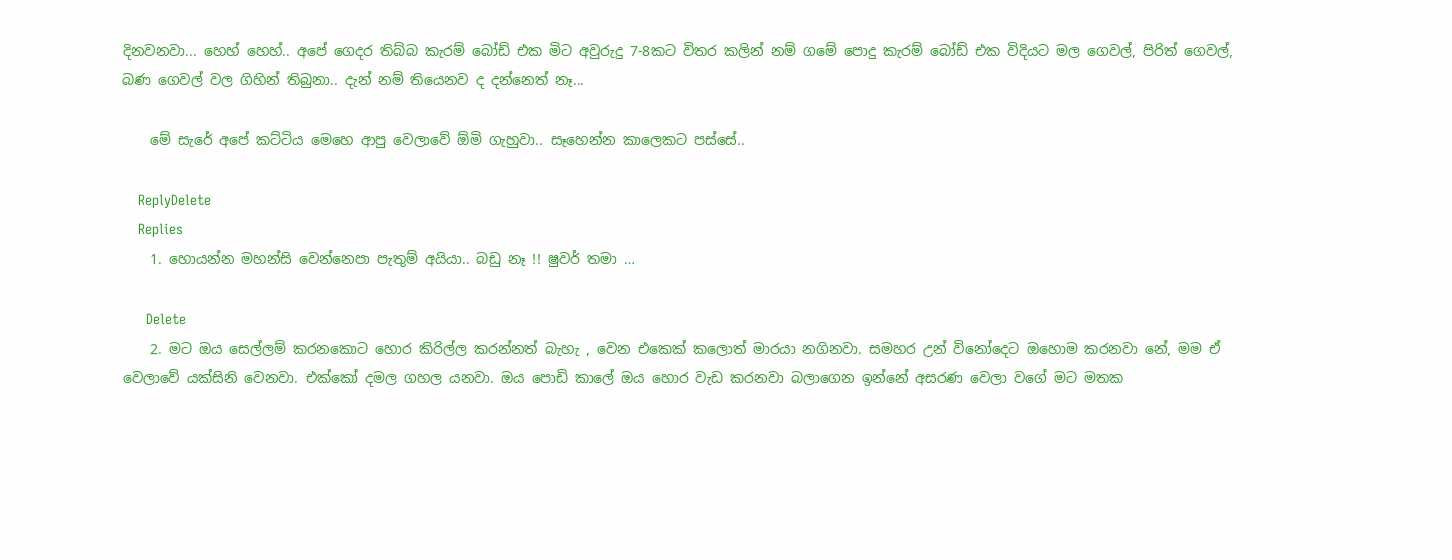දිනවනවා... හෙහ් හෙහ්.. අපේ ගෙදර තිබ්බ කැරම් බෝඩ් එක මිට අවුරුදු 7-8කට විතර කලින් නම් ගමේ පොදු කැරම් බෝඩ් එක විදියට මල ගෙවල්, පිරිත් ගෙවල්, බණ ගෙවල් වල ගිහින් තිබුනා.. දැන් නම් තියෙනව ද දන්නෙත් නෑ...

    මේ සැරේ අපේ කට්ටිය මෙහෙ ආපු වෙලාවේ ඕමි ගැහුවා.. සෑහෙන්න කාලෙකට පස්සේ..

    ReplyDelete
    Replies
    1. හොයන්න මහන්සි වෙන්නෙපා පැතුම් අයියා.. බඩු නෑ !! ෂුවර් තමා …

      Delete
    2. මට ඔය සෙල්ලම් කරනකොට හොර කිරිල්ල කරන්නත් බැහැ , වෙන එකෙක් කලොත් මාරයා නගිනවා. සමහර උන් විනෝදෙට ඔහොම කරනවා නේ, මම ඒ වෙලාවේ යක්සිනි වෙනවා. එක්කෝ දමල ගහල යනවා. ඔය පොඩි කාලේ ඔය හොර වැඩ කරනවා බලාගෙන ඉන්නේ අසරණ වෙලා වගේ මට මතක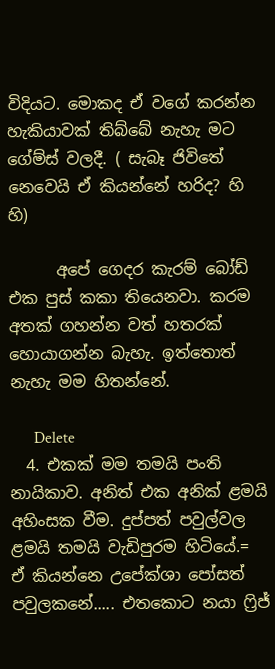විදියට. මොකද ඒ වගේ කරන්න හැකියාවක් තිබ්බේ නැහැ මට ගේම්ස් වලදී. ( සැබෑ ජිවිතේ නෙවෙයි ඒ කියන්නේ හරිද? හි හි)

      අපේ ගෙදර කැරම් බෝඩ් එක පුස් කකා තියෙනවා. කරම අතක් ගහන්න වත් හතරක් හොයාගන්න බැහැ. ඉත්තොත් නැහැ මම හිතන්නේ.

      Delete
  4. එකක් මම තමයි පංති නායිකාව. අනිත් එක අනික් ළමයි අහිංසක වීම. දුප්පත් පවුල්වල ළමයි තමයි වැඩිපුරම හිටියේ.= ඒ කියන්නෙ උපේක්ශා පෝසත් පවුලකනේ..... එතකොට නයා ෆ්‍රිජ්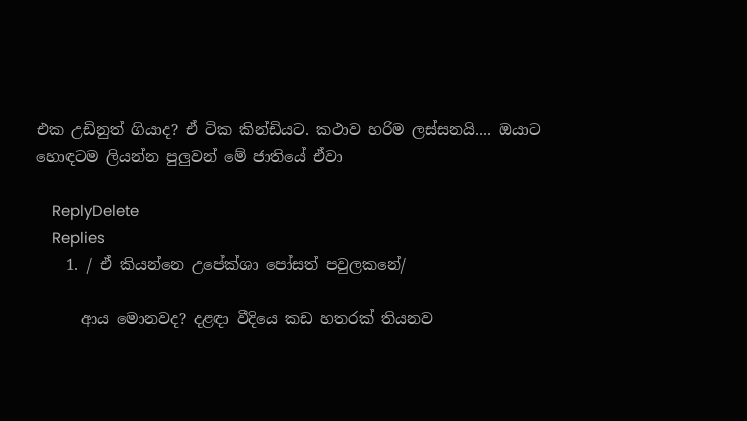එක උඩිනුත් ගියාද? ඒ ටික කින්ඩියට. කථාව හරිම ලස්සනයි.... ඔයාට හොඳටම ලියන්න පුලුවන් මේ ජාතියේ ඒවා

    ReplyDelete
    Replies
    1. / ඒ කියන්නෙ උපේක්ශා පෝසත් පවුලකනේ/

      ආය මොනවද? දළඳා වීදියෙ කඩ හතරක් තියනව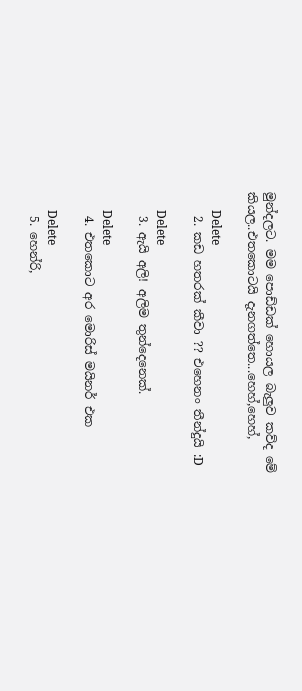මුන්දලට. මම පොඩ්ඩක් හොයල බැලුව කව්ද මේ කියල..එතකොටයි දැනගත්තෙ...හෙහ්,හෙහ්,

      Delete
    2. කඩ හතරක් කීවා ?? එහෙනං තීන්දුයි :D

      Delete
    3. ඇයි අලි! අලිම තුන්දෙනෙක්.

      Delete
    4. එතකොට අර මොරිස් මයිනර් එක

      Delete
    5. හෙන්රි,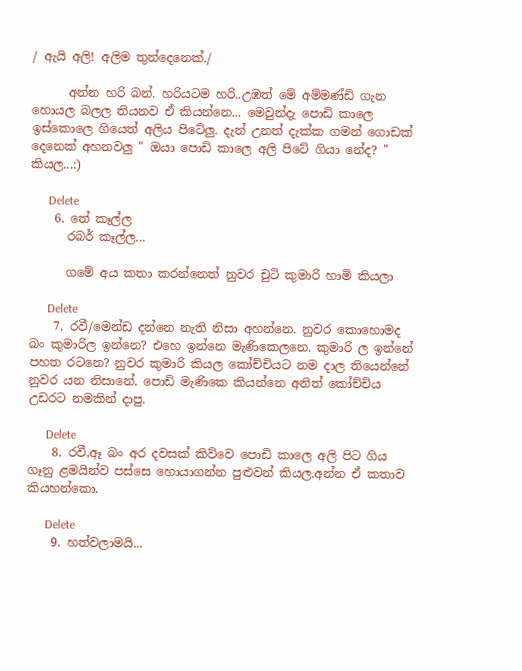/ ඇයි අලි! අලිම තුන්දෙනෙක්./

      අන්න හරි බන්. හරියටම හරි..උඹත් මේ අම්මණ්ඩි ගැන හොයල බලල තියනව ඒ කියන්නෙ... මෙවුන්දැ පොඩි කාලෙ ඉස්කොලෙ ගියෙත් අලිය පිටේලු. දැන් උනත් දැක්ක ගමන් ගොඩක් දෙනෙක් අහනවලු " ඔයා පොඩි කාලෙ අලි පිටේ ගියා නේද? " කියල...:)

      Delete
    6. තේ කෑල්ල
      රබර් කෑල්ල...

      ගමේ අය කතා කරන්නෙත් නුවර චුටි කුමාරි හාමි කියලා

      Delete
    7. රවී/මෙන්ඩ දන්නෙ නැති නිසා අහන්නෙ. නුවර කොහොමද බං කුමාරිල ඉන්නෙ? එහෙ ඉන්නෙ මැණිකෙලනෙ. කුමාරි ල ඉන්නේ පහත රටනෙ? නුවර කුමාරි කියල කෝච්චියට නම දාල තියෙන්නේ නුවර යන නිසානේ. පොඩි මැණිකෙ කියන්නෙ අනිත් කෝච්චිය උඩරට නමකින් දාපු.

      Delete
    8. රවී,ඈ බං අර දවසක් කිව්වෙ පොඩි කාලෙ අලි පිට ගිය ගෑනු ළමයින්ව පස්සෙ හොයාගන්න පුළුවන් කියල.අන්න ඒ කතාව කියහන්කො.

      Delete
    9. හත්වලාමයි...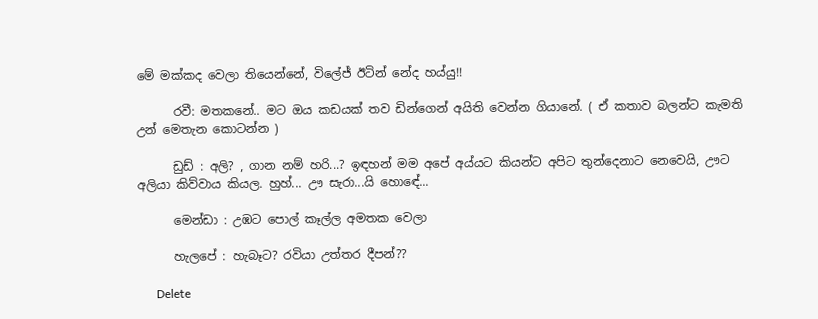මේ මක්කද වෙලා තියෙන්නේ, විලේජ් ඊටින් නේද හය්යු!!

      රවී: මතකනේ.. මට ඔය කඩයක් තව ඩින්ගෙන් අයිති වෙන්න ගියානේ. ( ඒ කතාව බලන්ට කැමති උන් මෙතැන කොටන්න )

      ඩුඩ් : අලි? , ගාන නම් හරි...? ඉඳහන් මම අපේ අය්යට කියන්ට අපිට තුන්දෙනාට නෙවෙයි, ඌට අලියා කිව්වාය කියල. හුහ්... ඌ සැරා...යි හොඳේ...

      මෙන්ඩා : උඹට පොල් කෑල්ල අමතක වෙලා

      හැලපේ : හැබෑට? රවියා උත්තර දීපන්??

      Delete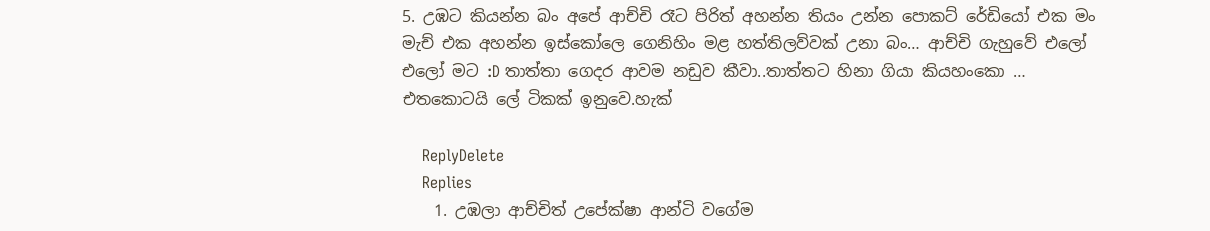5. උඹට කියන්න බං අපේ ආච්චි රෑට පිරිත් අහන්න තියං උන්න පොකට් රේඩියෝ එක මං මැච් එක අහන්න ඉස්කෝලෙ ගෙනිහිං මළ හත්තිලව්වක් උනා බං… ආච්චි ගැහුවේ එලෝ එලෝ මට :D තාත්තා ගෙදර ආවම නඩුව කීවා..තාත්තට හිනා ගියා කියහංකො … එතකොටයි ලේ ටිකක් ඉනුවෙ.හැක්

    ReplyDelete
    Replies
    1. උඹලා ආච්චිත් උපේක්ෂා ආන්ටි වගේම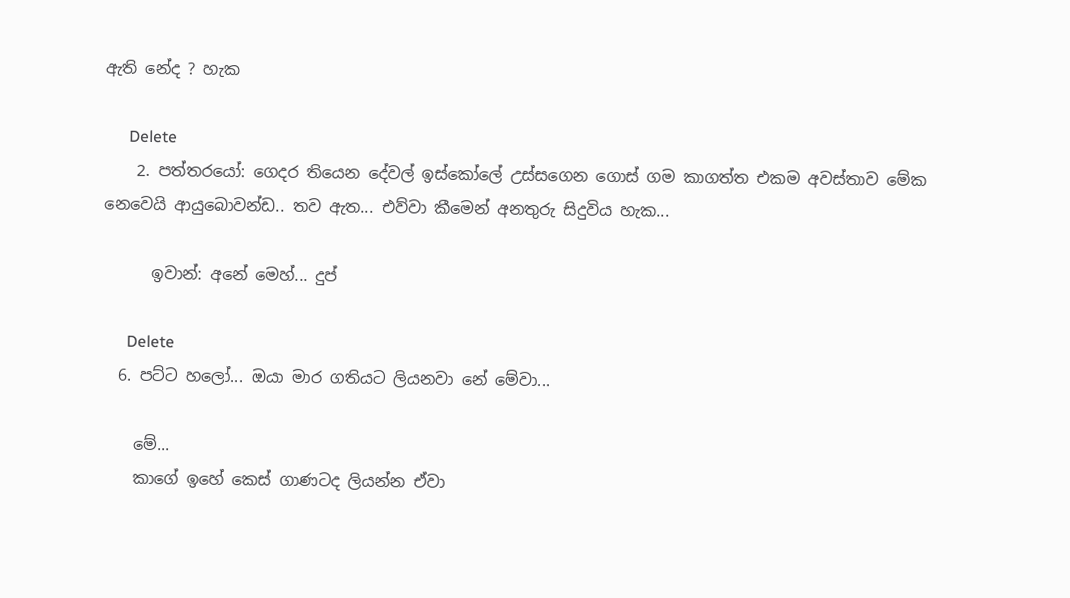ඇති නේද ? හැක

      Delete
    2. පත්තරයෝ: ගෙදර තියෙන දේවල් ඉස්කෝලේ උස්සගෙන ගොස් ගම කාගත්ත එකම අවස්තාව මේක නෙවෙයි ආයුබොවන්ඩ.. තව ඇත... එව්වා කීමෙන් අනතුරු සිදුවිය හැක...

      ඉවාන්: අනේ මෙහ්... දුප්

      Delete
  6. පට්ට හලෝ... ඔයා මාර ගතියට ලියනවා නේ මේවා...

    මේ...
    කාගේ ඉහේ කෙස් ගාණටද ලියන්න ඒවා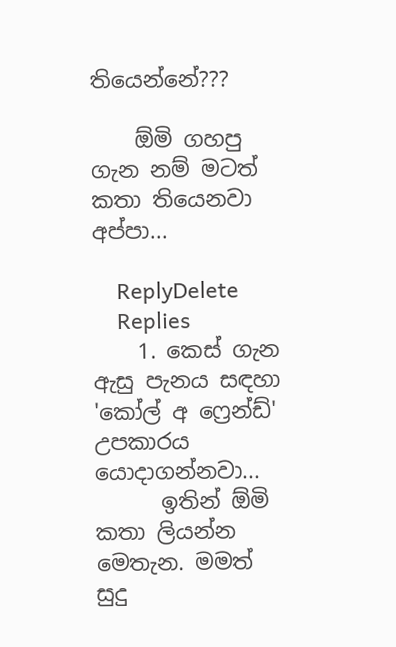තියෙන්නේ???

    ඕමි ගහපු ගැන නම් මටත් කතා තියෙනවා අප්පා...

    ReplyDelete
    Replies
    1. කෙස් ගැන ඇසු පැනය සඳහා 'කෝල් අ ෆ්‍රෙන්ඩ්' උපකාරය යොදාගන්නවා...
      ඉතින් ඕමි කතා ලියන්න මෙතැන. මමත් සුදු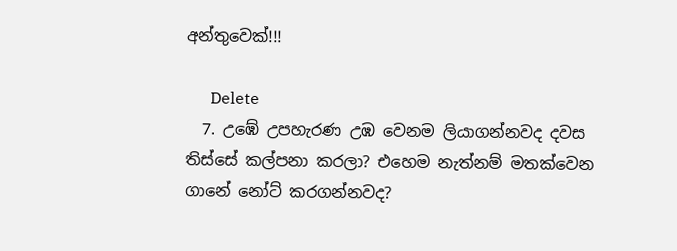අන්තුවෙක්!!!

      Delete
  7. උඹේ උපහැරණ උඹ වෙනම ලියාගන්නවද දවස තිස්සේ කල්පනා කරලා? එහෙම නැත්නම් මතක්වෙන ගානේ නෝට් කරගන්නවද?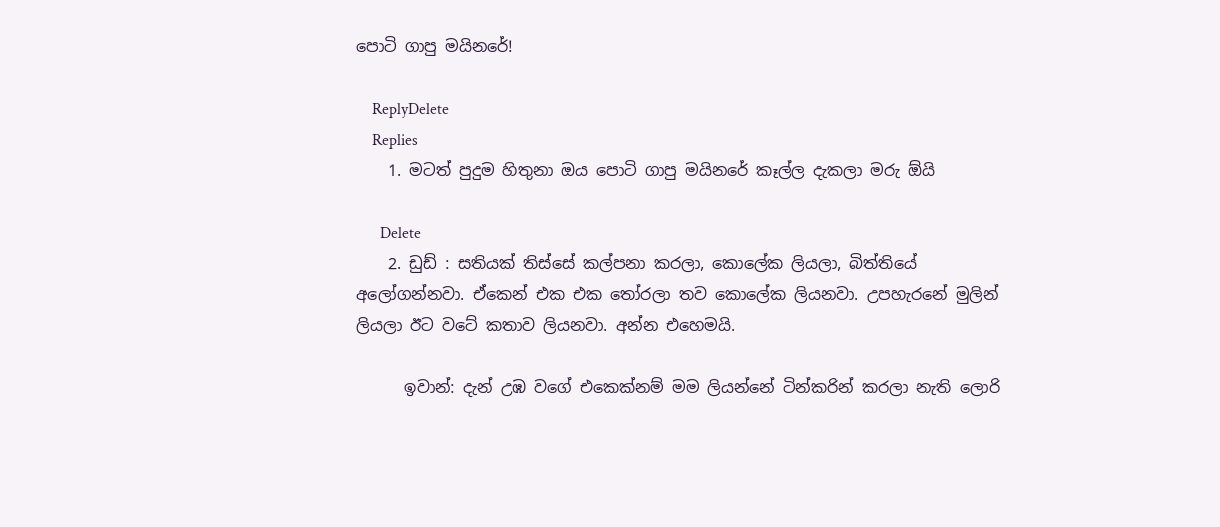පොටි ගාපු මයිනරේ!

    ReplyDelete
    Replies
    1. මටත් පුදුම හිතුනා ඔය පොටි ගාපු මයිනරේ කෑල්ල දැකලා මරු ඕයි

      Delete
    2. ඩුඩ් : සතියක් තිස්සේ කල්පනා කරලා, කොලේක ලියලා, බිත්තියේ අලෝගන්නවා. ඒකෙන් එක එක තෝරලා තව කොලේක ලියනවා. උපහැරනේ මුලින් ලියලා ඊට වටේ කතාව ලියනවා. අන්න එහෙමයි.

      ඉවාන්: දැන් උඹ වගේ එකෙක්නම් මම ලියන්නේ ටින්කරින් කරලා නැති ලොරි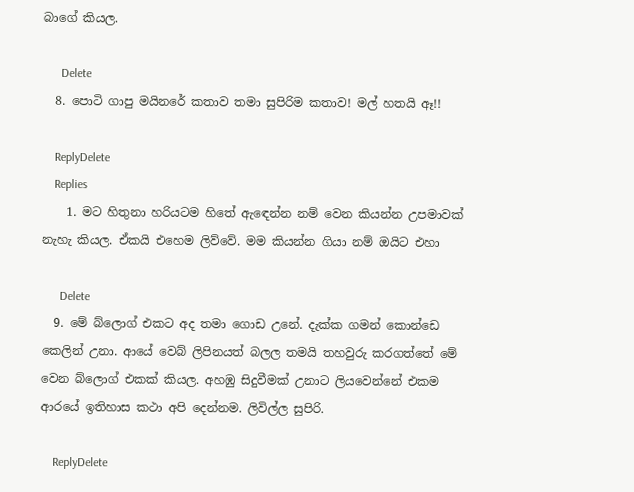බාගේ කියල.

      Delete
  8. පොටි ගාපු මයිනරේ කතාව තමා සුපිරිම කතාව! මල් හතයි ඈ!!

    ReplyDelete
    Replies
    1. මට හිතුනා හරියටම හිතේ ඇඳෙන්න නම් වෙන කියන්න උපමාවක් නැහැ කියල. ඒකයි එහෙම ලිව්වේ. මම කියන්න ගියා නම් ඔයිට එහා

      Delete
  9. මේ බ්ලොග් එකට අද තමා ගොඩ උනේ. දැක්ක ගමන් කොන්ඩෙ කෙලින් උනා. ආයේ වෙබ් ලිපිනයත් බලල තමයි තහවුරු කරගත්තේ මේ වෙන බ්ලොග් එකක් කියල. අහඹු සිදුවීමක් උනාට ලියවෙන්නේ එකම ආරයේ ඉතිහාස කථා අපි දෙන්නම. ලිවිල්ල සුපිරි.

    ReplyDelete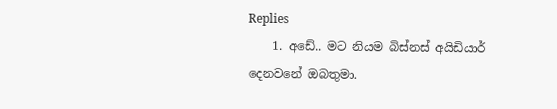Replies
    1. අඩේ.. මට නියම බිස්නස් අයිඩියාර් දෙනවනේ ඔබතුමා.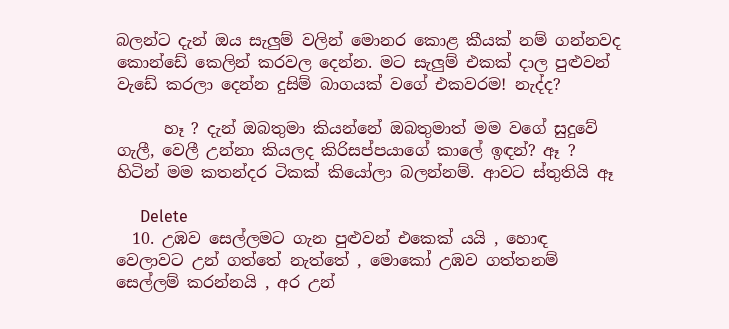බලන්ට දැන් ඔය සැලුම් වලින් මොනර කොළ කීයක් නම් ගන්නවද කොන්ඩේ කෙලින් කරවල දෙන්න. මට සැලුම් එකක් දාල පුළුවන් වැඩේ කරලා දෙන්න දුසිම් බාගයක් වගේ එකවරම! නැද්ද?

      හෑ ? දැන් ඔබතුමා කියන්නේ ඔබතුමාත් මම වගේ සුදුවේ ගැලී, වෙලී උන්නා කියලද කිරිසප්පයාගේ කාලේ ඉඳන්? ඈ ? හිටින් මම කතන්දර ටිකක් කියෝලා බලන්නම්. ආවට ස්තුතියි ඈ

      Delete
  10. උඹව සෙල්ලමට ගැන පුළුවන් එකෙක් යයි , හොඳ වෙලාවට උන් ගත්තේ නැත්තේ , මොකෝ උඹව ගත්තනම් සෙල්ලම් කරන්නයි , අර උන්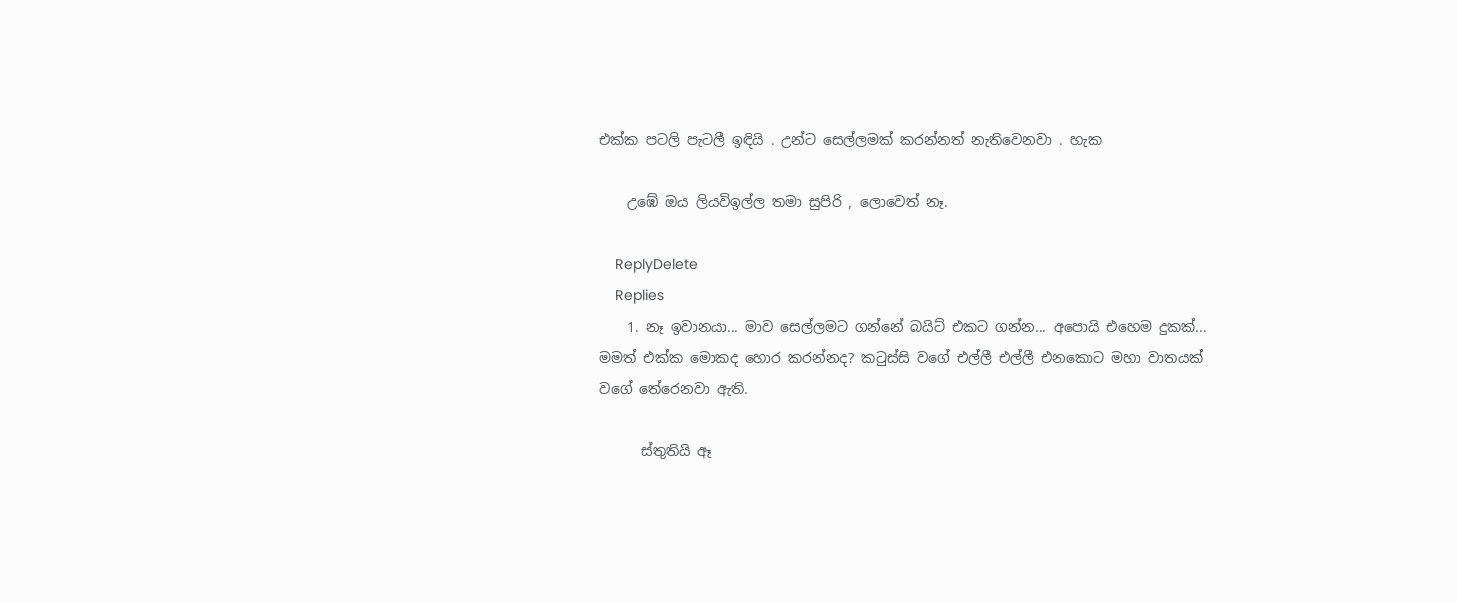එක්ක පටලි පැටලී ඉඳියි . උන්ට සෙල්ලමක් කරන්නත් නැතිවෙනවා . හැක

    උඹේ ඔය ලියවිඉල්ල තමා සුපිරි , ලොවෙත් නෑ.

    ReplyDelete
    Replies
    1. නෑ ඉවානයා... මාව සෙල්ලමට ගන්නේ බයිට් එකට ගන්න... අපොයි එහෙම දුකක්... මමත් එක්ක මොකද හොර කරන්නද? කටුස්සි වගේ එල්ලී එල්ලී එනකොට මහා වාතයක් වගේ තේරෙනවා ඇති.

      ස්තුතියි ඈ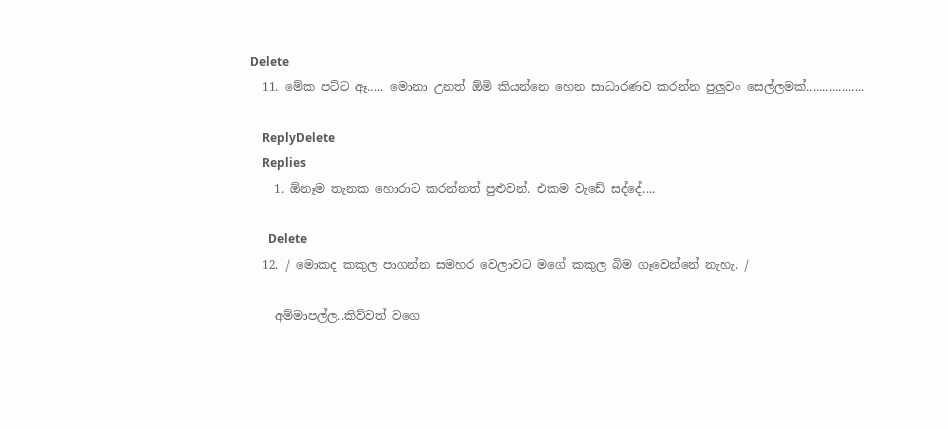Delete
  11. මේක පට්ට ඈ..... මොනා උනත් ඕමි කියන්නෙ හෙන සාධාරණව කරන්න පුලුවං සෙල්ලමක්..................

    ReplyDelete
    Replies
    1. ඕනෑම තැනක හොරාට කරන්නත් පුළුවන්. එකම වැඩේ සද්දේ....

      Delete
  12. / මොකද කකුල පාගන්න සමහර වෙලාවට මගේ කකුල බිම ගෑවෙන්නේ නැහැ. /

    අම්මාපල්ල..කිව්වත් වගෙ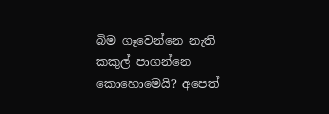බිම ගෑවෙන්නෙ නැති කකුල් පාගන්නෙ කොහොමෙයි? අපෙත්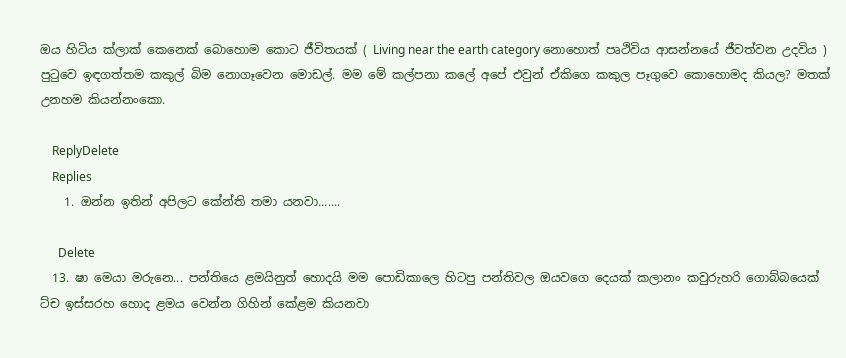ඔය හිටිය ක්ලාක් කෙනෙක් බොහොම කොට ජීවිතයක් ( Living near the earth category නොහොත් පෘථිවිය ආසන්නයේ ජීවත්වන උදවිය ) පුටුවෙ ඉඳගත්තම කකුල් බිම නොගෑවෙන මොඩල්. මම මේ කල්පනා කලේ අපේ එවුන් ඒකිගෙ කකුල පෑගුවෙ කොහොමද කියල? මතක් උනහම කියන්නංකො.

    ReplyDelete
    Replies
    1. ඔන්න ඉතින් අපිලට කේන්ති තමා යනවා.......

      Delete
  13. ෂා මෙයා මරුනෙ... පන්තියෙ ළමයිනුත් හොදයි මම පොඩිකාලෙ හිටපු පන්තිවල ඔයවගෙ දෙයක් කලානං කවුරුහරි ගොබ්බයෙක් ට්ච ඉස්සරහ හොද ළමය වෙන්න ගිහින් කේළම කියනවා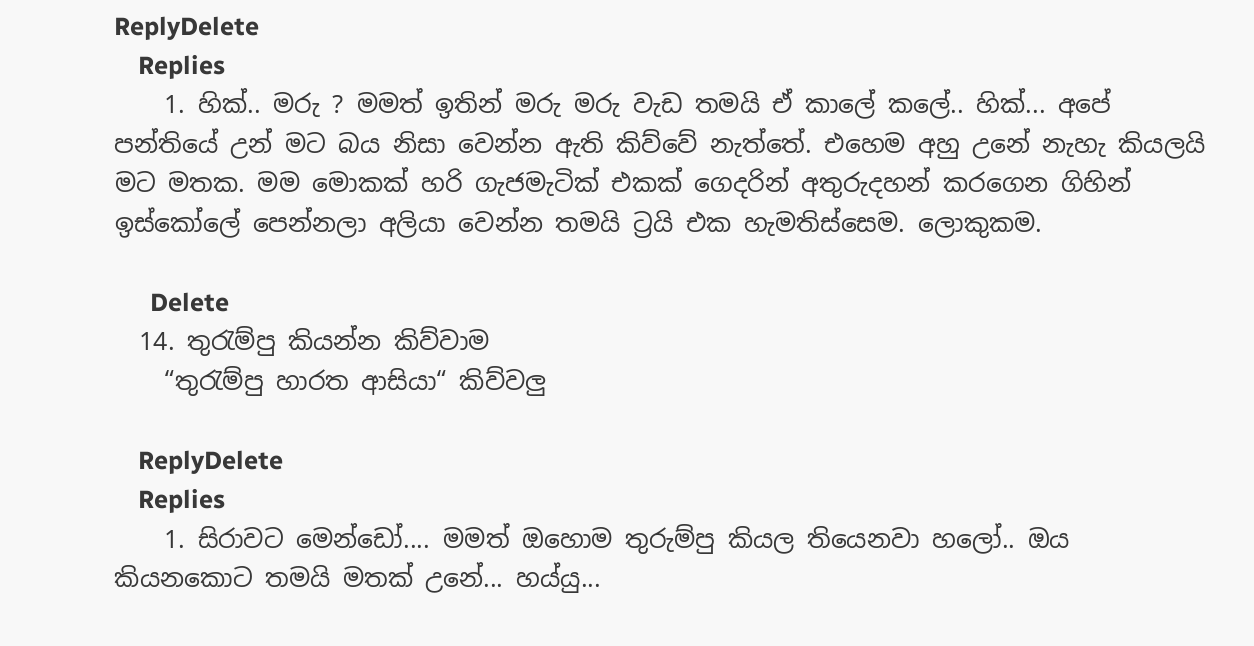ReplyDelete
    Replies
    1. හික්.. මරු ? මමත් ඉතින් මරු මරු වැඩ තමයි ඒ කාලේ කලේ.. හික්... අපේ පන්තියේ උන් මට බය නිසා වෙන්න ඇති කිව්වේ නැත්තේ. එහෙම අහු උනේ නැහැ කියලයි මට මතක. මම මොකක් හරි ගැජමැටික් එකක් ගෙදරින් අතුරුදහන් කරගෙන ගිහින් ඉස්කෝලේ පෙන්නලා අලියා වෙන්න තමයි ට්‍රයි එක හැමතිස්සෙම. ලොකුකම.

      Delete
  14. තුරැම්පු කියන්න කිව්වාම
    “තුරැම්පු හාරත ආසියා“ කිව්වලු

    ReplyDelete
    Replies
    1. සිරාවට මෙන්ඩෝ.... මමත් ඔහොම තුරුම්පු කියල තියෙනවා හලෝ.. ඔය කියනකොට තමයි මතක් උනේ... හය්යු...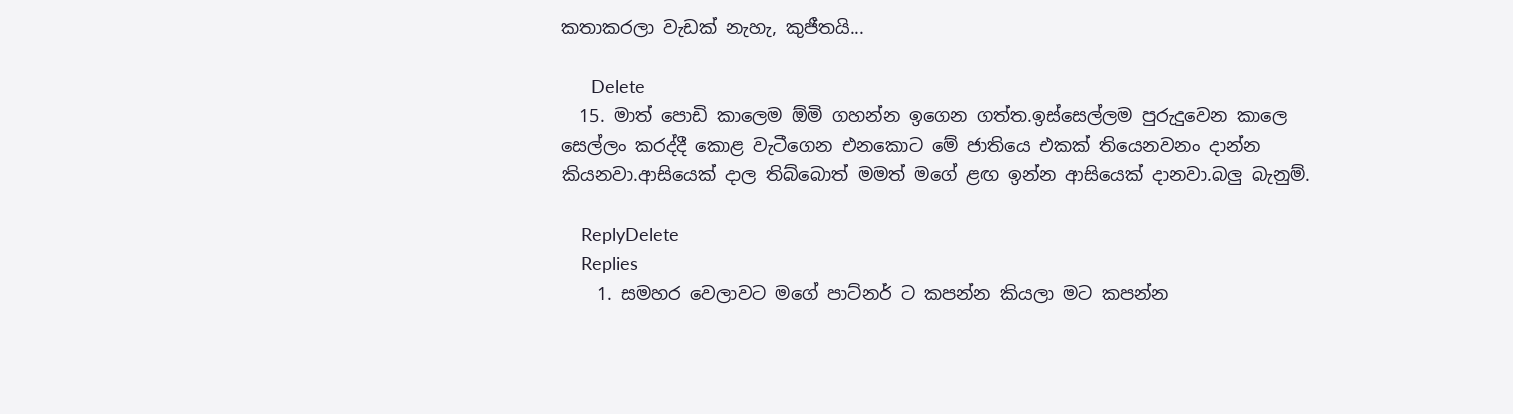කතාකරලා වැඩක් නැහැ, කුජීතයි...

      Delete
  15. මාත් පොඩි කාලෙම ඕමි ගහන්න ඉගෙන ගත්ත.ඉස්සෙල්ලම පුරුදුවෙන කාලෙ සෙල්ලං කරද්දී කොළ වැටීගෙන එනකොට මේ ජාතියෙ එකක් තියෙනවනං දාන්න කියනවා.ආසියෙක් දාල තිබ්බොත් මමත් මගේ ළඟ ඉන්න ආසියෙක් දානවා.බලු බැනුම්.

    ReplyDelete
    Replies
    1. සමහර වෙලාවට මගේ පාට්නර් ට කපන්න කියලා මට කපන්න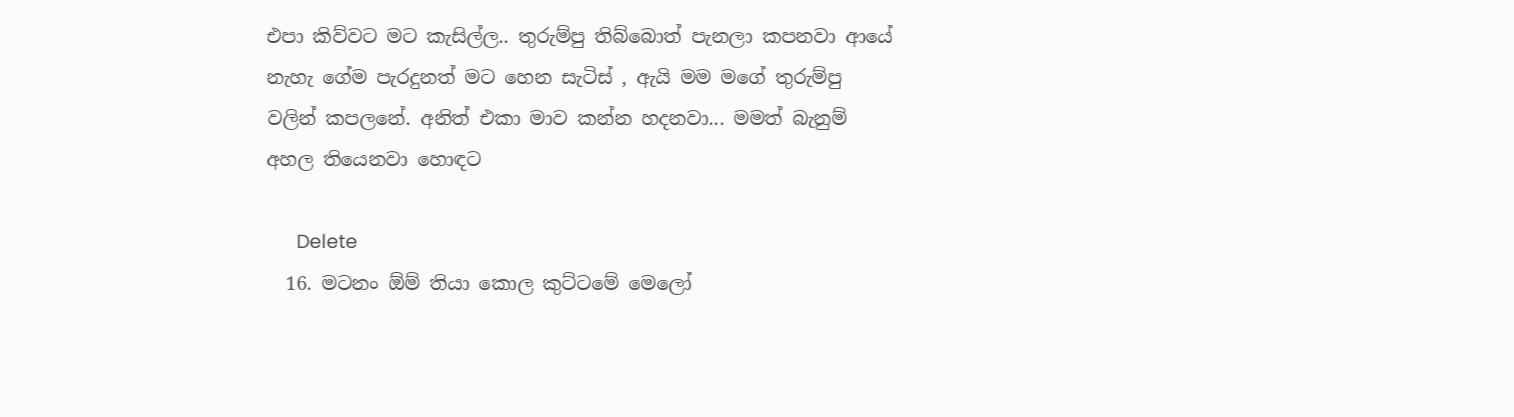එපා කිව්වට මට කැසිල්ල.. තුරුම්පු තිබ්බොත් පැනලා කපනවා ආයේ නැහැ ගේම පැරදුනත් මට හෙන සැටිස් , ඇයි මම මගේ තුරුම්පු වලින් කපලනේ. අනිත් එකා මාව කන්න හදනවා... මමත් බැනුම් අහල තියෙනවා හොඳට

      Delete
  16. මටනං ඕම් තියා කොල කුට්ටමේ මෙලෝ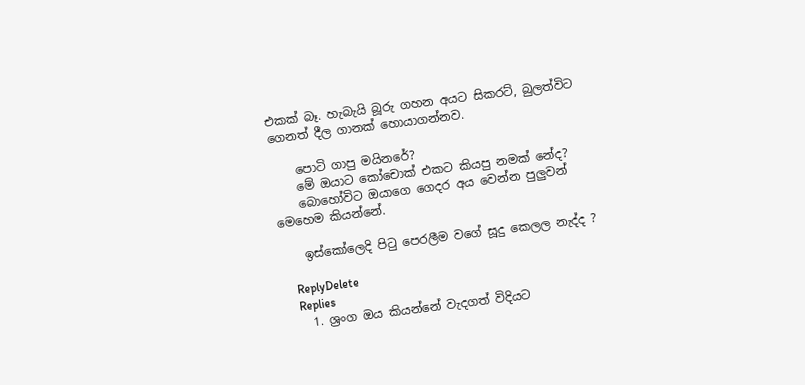එකක් බෑ. හැබැයි බූරු ගහන අයට සිකරට්, බුලත්විට ගෙනත් දීල ගානක් හොයාගන්නව.

    පොටි ගාපු මයිනරේ?
    මේ ඔයාට කෝචොක් එකට කියපු නමක් නේද?
    බොහෝවිට ඔයාගෙ ගෙදර අය වෙන්න පුලුවන් මෙහෙම කියන්නේ.

    ඉස්කෝලෙදි පිටු පෙරලීම වගේ සූදු කෙලල නැද්ද ?

    ReplyDelete
    Replies
    1. ශ්‍රංග ඔය කියන්නේ වැදගත් විදියට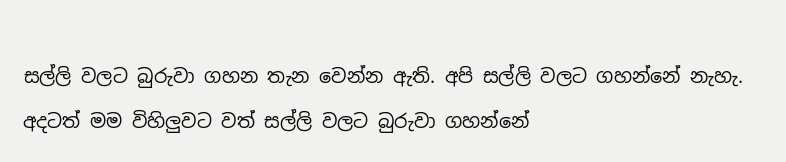සල්ලි වලට බුරුවා ගහන තැන වෙන්න ඇති. අපි සල්ලි වලට ගහන්නේ නැහැ. අදටත් මම විහිලුවට වත් සල්ලි වලට බුරුවා ගහන්නේ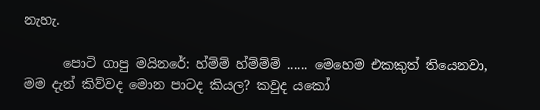නැහැ.

      පොටි ගාපු මයිනරේ: හ්ම්ම් හ්ම්ම්ම් ...... මෙහෙම එකකුත් තියෙනවා, මම දැන් කිව්වද මොන පාටද කියල? කවුද යකෝ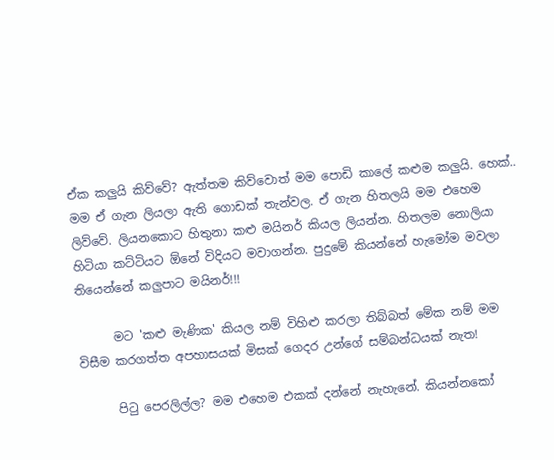ඒක කලුයි කිව්වේ? ඇත්තම කිව්වොත් මම පොඩි කාලේ කළුම කලුයි. හෙක්.. මම ඒ ගැන ලියලා ඇති ගොඩක් තැන්වල. ඒ ගැන හිතලයි මම එහෙම ලිව්වේ. ලියනකොට හිතුනා කළු මයිනර් කියල ලියන්න. හිතලම නොලියා හිටියා කට්ටියට ඕනේ විදියට මවාගන්න. පුදුමේ කියන්නේ හැමෝම මවලා තියෙන්නේ කලුපාට මයිනර්!!!

      මට 'කළු මැණික' කියල නම් විහිළු කරලා තිබ්බත් මේක නම් මම විසීම කරගත්ත අපහාසයක් මිසක් ගෙදර උන්ගේ සම්බන්ධයක් නැත!

      පිටු පෙරලිල්ල? මම එහෙම එකක් දන්නේ නැහැනේ. කියන්නකෝ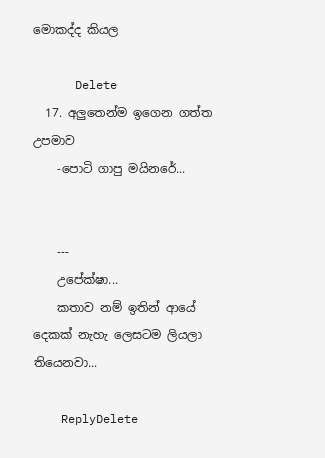මොකද්ද කියල

      Delete
  17. අලුතෙන්ම ඉගෙන ගත්ත උපමාව
    -පොටි ගාපු මයිනරේ...


    ---
    උපේක්ෂා...
    කතාව නම් ඉතින් ආයේ දෙකක් නැහැ ලෙසටම ලියලා තියෙනවා...

    ReplyDelete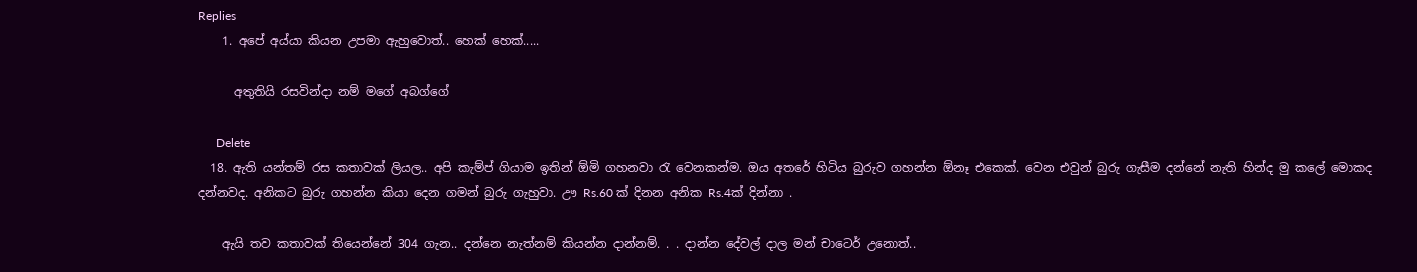Replies
    1. අපේ අය්යා කියන උපමා ඇහුවොත්.. හෙක් හෙක්.....

      අතුතියි රසවින්දා නම් මගේ අබග්ගේ

      Delete
  18. ඇති යන්තම් රස කතාවක් ලියල.. අපි කැම්ප් ගියාම ඉතින් ඕමි ගහනවා රැ වෙනකන්ම. ඔය අතරේ හිටිය බුරුව ගහන්න ඕනෑ එකෙක්. වෙන එවුන් බුරු ගැසීම දන්නේ නැති හින්ද මු කලේ මොකද දන්නවද. අනිකට බුරු ගහන්න කියා දෙන ගමන් බුරු ගැහුවා. ඌ Rs.60 ක් දිනන අනික Rs.4ක් දින්නා .

    ඇයි තව කතාවක් තියෙන්නේ 304 ගැන.. දන්නෙ නැත්නම් කියන්න දාන්නම්. . . දාන්න දේවල් දාල මන් චාටෙර් උනොත්..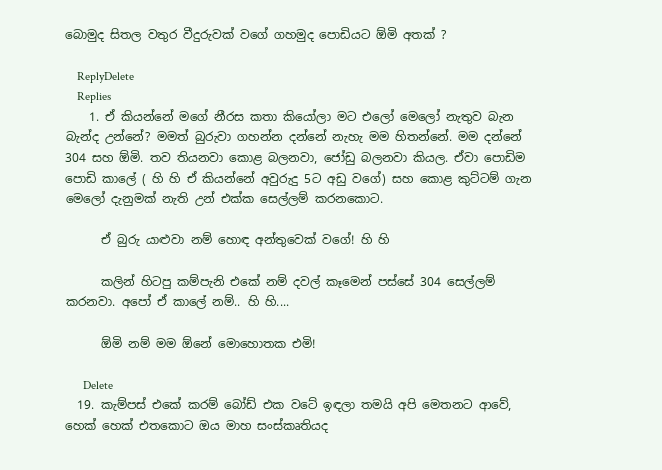බොමුද සිතල වතුර වීදුරුවක් වගේ ගහමුද පොඩියට ඕමි අතක් ?

    ReplyDelete
    Replies
    1. ඒ කියන්නේ මගේ නීරස කතා කියෝලා මට එලෝ මෙලෝ නැතුව බැන බැන්ද උන්නේ? මමත් බුරුවා ගහන්න දන්නේ නැහැ මම හිතන්නේ. මම දන්නේ 304 සහ ඕමි. තව තියනවා කොළ බලනවා, ජෝඩු බලනවා කියල. ඒවා පොඩිම පොඩි කාලේ ( හි හි ඒ කියන්නේ අවුරුදු 5ට අඩු වගේ) සහ කොළ කුට්ටම් ගැන මෙලෝ දැනුමක් නැති උන් එක්ක සෙල්ලම් කරනකොට.

      ඒ බුරු යාළුවා නම් හොඳ අන්තුවෙක් වගේ! හි හි

      කලින් හිටපු කම්පැනි එකේ නම් දවල් කෑමෙන් පස්සේ 304 සෙල්ලම් කරනවා. අපෝ ඒ කාලේ නම්.. හි හි....

      ඕමි නම් මම ඕනේ මොහොතක එමි!

      Delete
  19. කැම්පස් එකේ කරම් බෝඩ් එක වටේ ඉඳලා තමයි අපි මෙතනට ආවේ, හෙක් හෙක් එතකොට ඔය මාහ සංස්කෘතියද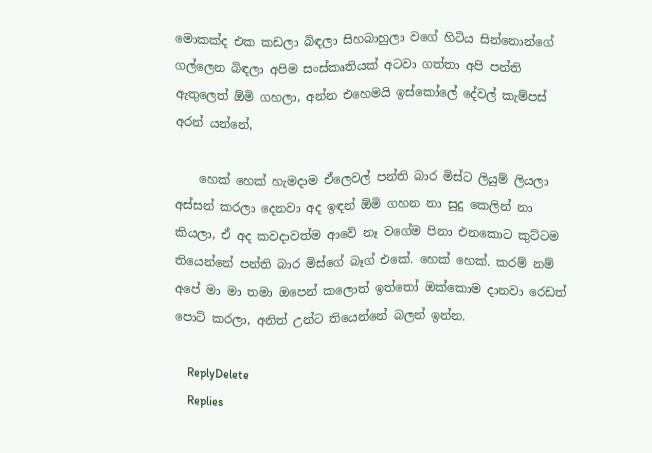මොකක්ද එක කඩලා බිඳලා සිහබාහුලා වගේ හිටිය සින්නොන්ගේ ගල්ලෙන බිඳලා අපිම සංස්කෘතියක් අටවා ගත්තා අපි පන්ති ඇතුලෙත් ඕමි ගහලා, අන්න එහෙමයි ඉස්කෝලේ දේවල් කැම්පස් අරන් යන්නේ,

    හෙක් හෙක් හැමදාම ඒලෙවල් පන්ති බාර මිස්ට ලියුම් ලියලා අස්සන් කරලා දෙනවා අද ඉඳන් ඕමි ගහන නා සුදු කෙලින් නා කියලා, ඒ අද කවදාවත්ම ආවේ නෑ වගේම පිනා එනකොට කුට්ටම තියෙන්නේ පන්ති බාර මිස්ගේ බෑග් එකේ. හෙක් හෙක්. කරම් නම් අපේ මා මා තමා ඔපෙන් කලොත් ඉත්තෝ ඔක්කොම දානවා රෙඩත් පොට් කරලා, අනිත් උන්ට තියෙන්නේ බලන් ඉන්න.

    ReplyDelete
    Replies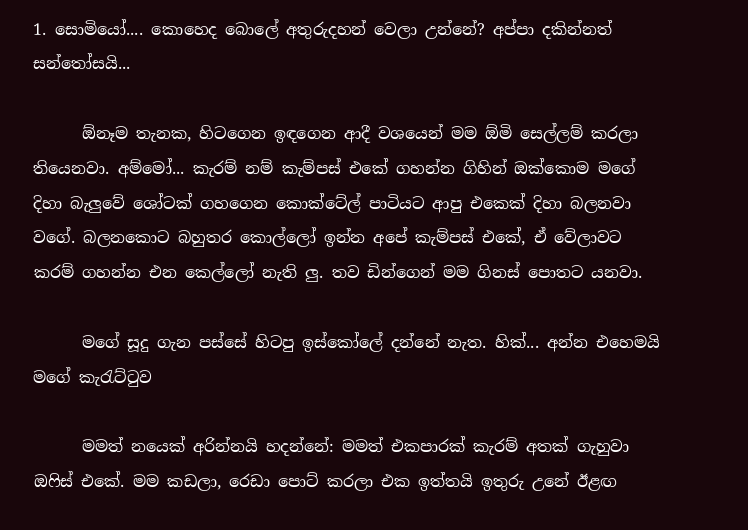1. සොමියෝ.... කොහෙද බොලේ අතුරුදහන් වෙලා උන්නේ? අප්පා දකින්නත් සන්තෝසයි...

      ඕනෑම තැනක, හිටගෙන ඉඳගෙන ආදී වශයෙන් මම ඕමි සෙල්ලම් කරලා තියෙනවා. අම්මෝ... කැරම් නම් කැම්පස් එකේ ගහන්න ගිහින් ඔක්කොම මගේ දිහා බැලුවේ ශෝටක් ගහගෙන කොක්ටේල් පාටියට ආපු එකෙක් දිහා බලනවා වගේ. බලනකොට බහුතර කොල්ලෝ ඉන්න අපේ කැම්පස් එකේ, ඒ වේලාවට කරම් ගහන්න එන කෙල්ලෝ නැති ලු. තව ඩින්ගෙන් මම ගිනස් පොතට යනවා.

      මගේ සූදු ගැන පස්සේ හිටපු ඉස්කෝලේ දන්නේ නැත. හික්... අන්න එහෙමයි මගේ කැරැට්ටුව

      මමත් නයෙක් අරින්නයි හදන්නේ: මමත් එකපාරක් කැරම් අතක් ගැහුවා ඔෆිස් එකේ. මම කඩලා, රෙඩා පොට් කරලා එක ඉත්තයි ඉතුරු උනේ ඊළඟ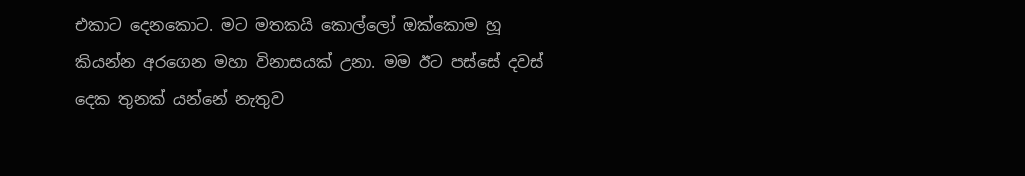එකාට දෙනකොට. මට මතකයි කොල්ලෝ ඔක්කොම හූ කියන්න අරගෙන මහා විනාසයක් උනා. මම ඊට පස්සේ දවස් දෙක තුනක් යන්නේ නැතුව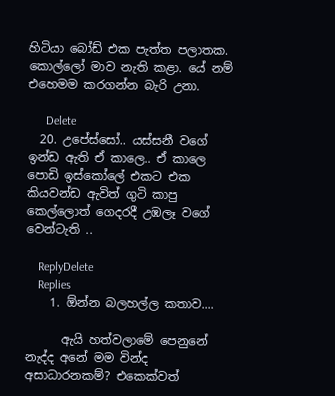හිටියා බෝඩ් එක පැත්ත පලාතක. කොල්ලෝ මාව නැති කළා. යේ නම් එහෙමම කරගන්න බැරි උනා.

      Delete
  20. උපේස්සෝ.. යස්සනී වගේ ඉන්ඩ ඇති ඒ කාලෙ.. ඒ කාලෙ පොඩි ඉස්කෝලේ එකට එක කියවන්ඩ ඇවිත් ගුටි කාපු කෙල්ලොත් ගෙදරදී උඹලෑ වගේ වෙන්ටැති ..

    ReplyDelete
    Replies
    1. ඕන්න බලහල්ල කතාව....

      ඇයි හත්වලාමේ පෙනුනේ නැද්ද අනේ මම වින්ද අසාධාරනකම්? එකෙක්වත්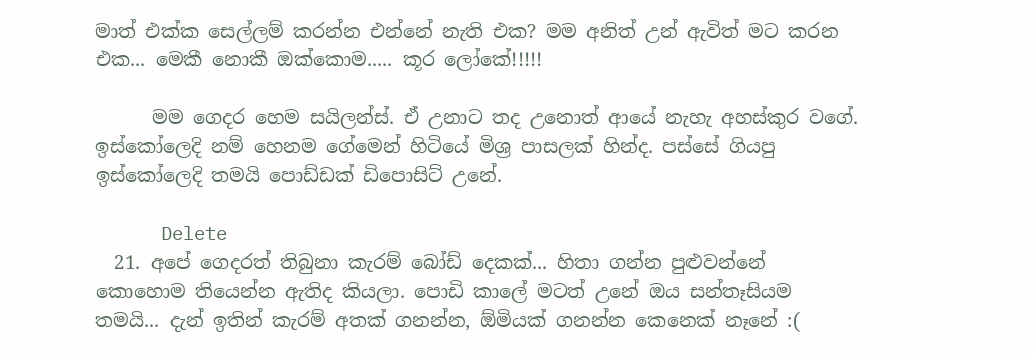මාත් එක්ක සෙල්ලම් කරන්න එන්නේ නැති එක? මම අනිත් උන් ඇවිත් මට කරන එක... මෙකී නොකී ඔක්කොම..... කූර ලෝකේ!!!!!

      මම ගෙදර හෙම සයිලන්ස්. ඒ උනාට තද උනොත් ආයේ නැහැ අහස්කුර වගේ. ඉස්කෝලෙදි නම් හෙනම ගේමෙන් හිටියේ මිශ්‍ර පාසලක් හින්ද. පස්සේ ගියපු ඉස්කෝලෙදි තමයි පොඩ්ඩක් ඩිපොසිට් උනේ.

      Delete
  21. අපේ ගෙදරත් තිබුනා කැරම් බෝඩ් දෙකක්... හිතා ගන්න පුළුවන්නේ කොහොම තියෙන්න ඇතිද කියලා. පොඩි කාලේ මටත් උනේ ඔය සන්තෑසියම තමයි... දැන් ඉතින් කැරම් අතක් ගනන්න, ඕමියක් ගනන්න කෙනෙක් නෑනේ :(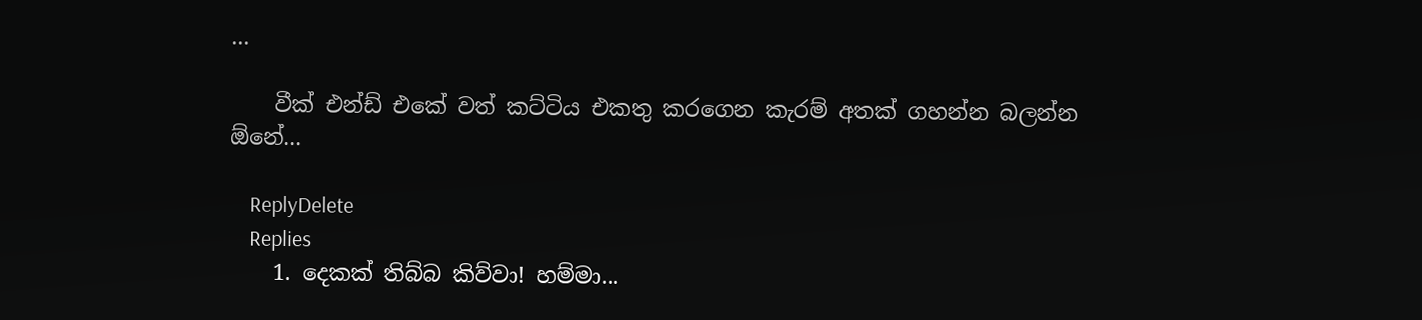...

    වීක් එන්ඩ් එකේ වත් කට්ටිය එකතු කරගෙන කැරම් අතක් ගහන්න බලන්න ඕනේ...

    ReplyDelete
    Replies
    1. දෙකක් තිබ්බ කිව්වා! හම්මා...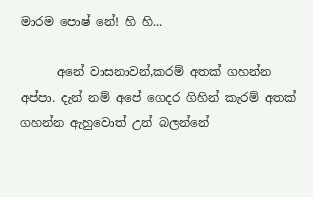මාරම පොෂ් නේ! හි හි...

      අනේ වාසනාවන්,කරම් අතක් ගහන්න අප්පා. දැන් නම් අපේ ගෙදර ගිහින් කැරම් අතක් ගහන්න ඇහුවොත් උන් බලන්නේ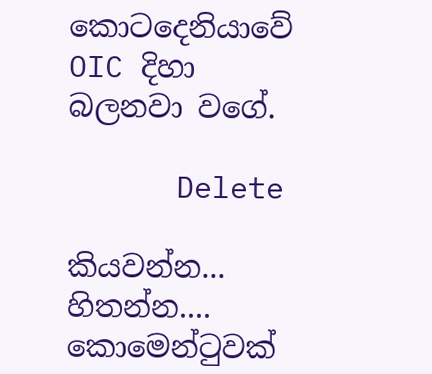කොටදෙනියාවේ OIC දිහා බලනවා වගේ.

      Delete

කියවන්න... හිතන්න.... කොමෙන්ටුවක්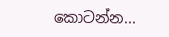කොටන්න...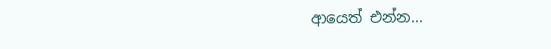ආයෙත් එන්න...